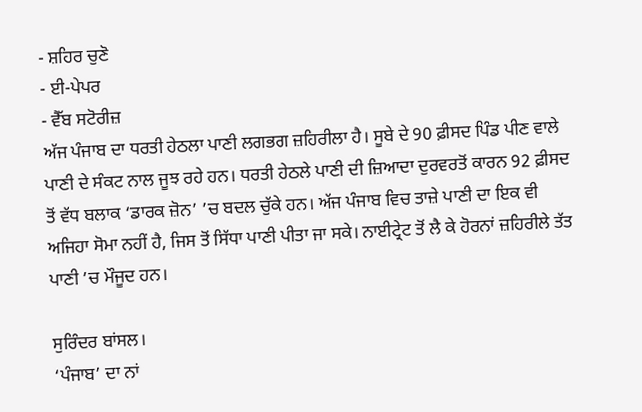- ਸ਼ਹਿਰ ਚੁਣੋ
- ਈ-ਪੇਪਰ
- ਵੈੱਬ ਸਟੋਰੀਜ਼
ਅੱਜ ਪੰਜਾਬ ਦਾ ਧਰਤੀ ਹੇਠਲਾ ਪਾਣੀ ਲਗਭਗ ਜ਼ਹਿਰੀਲਾ ਹੈ। ਸੂਬੇ ਦੇ 90 ਫ਼ੀਸਦ ਪਿੰਡ ਪੀਣ ਵਾਲੇ ਪਾਣੀ ਦੇ ਸੰਕਟ ਨਾਲ ਜੂਝ ਰਹੇ ਹਨ। ਧਰਤੀ ਹੇਠਲੇ ਪਾਣੀ ਦੀ ਜ਼ਿਆਦਾ ਦੁਰਵਰਤੋਂ ਕਾਰਨ 92 ਫ਼ੀਸਦ ਤੋਂ ਵੱਧ ਬਲਾਕ ‘ਡਾਰਕ ਜ਼ੋਨ’ ’ਚ ਬਦਲ ਚੁੱਕੇ ਹਨ। ਅੱਜ ਪੰਜਾਬ ਵਿਚ ਤਾਜ਼ੇ ਪਾਣੀ ਦਾ ਇਕ ਵੀ ਅਜਿਹਾ ਸੋਮਾ ਨਹੀਂ ਹੈ, ਜਿਸ ਤੋਂ ਸਿੱਧਾ ਪਾਣੀ ਪੀਤਾ ਜਾ ਸਕੇ। ਨਾਈਟ੍ਰੇਟ ਤੋਂ ਲੈ ਕੇ ਹੋਰਨਾਂ ਜ਼ਹਿਰੀਲੇ ਤੱਤ ਪਾਣੀ ’ਚ ਮੌਜੂਦ ਹਨ।

ਸੁਰਿੰਦਰ ਬਾਂਸਲ।
‘ਪੰਜਾਬ’ ਦਾ ਨਾਂ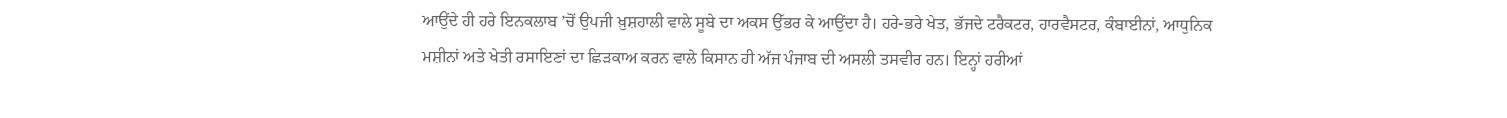ਆਉਂਦੇ ਹੀ ਹਰੇ ਇਨਕਲਾਬ ’ਚੋਂ ਉਪਜੀ ਖ਼ੁਸ਼ਹਾਲੀ ਵਾਲੇ ਸੂਬੇ ਦਾ ਅਕਸ ਉੱਭਰ ਕੇ ਆਉਂਦਾ ਹੈ। ਹਰੇ-ਭਰੇ ਖੇਤ, ਭੱਜਦੇ ਟਰੈਕਟਰ, ਹਾਰਵੈਸਟਰ, ਕੰਬਾਈਨਾਂ, ਆਧੁਨਿਕ ਮਸ਼ੀਨਾਂ ਅਤੇ ਖੇਤੀ ਰਸਾਇਣਾਂ ਦਾ ਛਿੜਕਾਅ ਕਰਨ ਵਾਲੇ ਕਿਸਾਨ ਹੀ ਅੱਜ ਪੰਜਾਬ ਦੀ ਅਸਲੀ ਤਸਵੀਰ ਹਨ। ਇਨ੍ਹਾਂ ਹਰੀਆਂ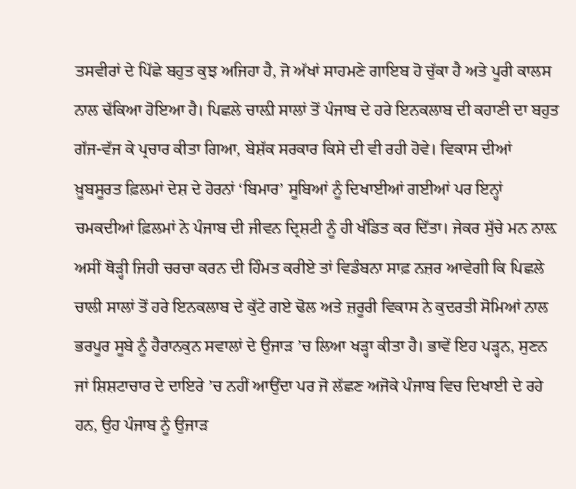ਤਸਵੀਰਾਂ ਦੇ ਪਿੱਛੇ ਬਹੁਤ ਕੁਝ ਅਜਿਹਾ ਹੈ, ਜੋ ਅੱਖਾਂ ਸਾਹਮਣੇ ਗਾਇਬ ਹੋ ਚੁੱਕਾ ਹੈ ਅਤੇ ਪੂਰੀ ਕਾਲਸ ਨਾਲ ਢੱਕਿਆ ਹੋਇਆ ਹੈ। ਪਿਛਲੇ ਚਾਲ਼ੀ ਸਾਲਾਂ ਤੋਂ ਪੰਜਾਬ ਦੇ ਹਰੇ ਇਨਕਲਾਬ ਦੀ ਕਹਾਣੀ ਦਾ ਬਹੁਤ ਗੱਜ-ਵੱਜ ਕੇ ਪ੍ਰਚਾਰ ਕੀਤਾ ਗਿਆ, ਬੇਸ਼ੱਕ ਸਰਕਾਰ ਕਿਸੇ ਦੀ ਵੀ ਰਹੀ ਹੋਵੇ। ਵਿਕਾਸ ਦੀਆਂ ਖ਼ੂਬਸੂਰਤ ਫ਼ਿਲਮਾਂ ਦੇਸ਼ ਦੇ ਹੋਰਨਾਂ ‘ਬਿਮਾਰ’ ਸੂਬਿਆਂ ਨੂੰ ਦਿਖਾਈਆਂ ਗਈਆਂ ਪਰ ਇਨ੍ਹਾਂ ਚਮਕਦੀਆਂ ਫ਼ਿਲਮਾਂ ਨੇ ਪੰਜਾਬ ਦੀ ਜੀਵਨ ਦ੍ਰਿਸ਼ਟੀ ਨੂੰ ਹੀ ਖੰਡਿਤ ਕਰ ਦਿੱਤਾ। ਜੇਕਰ ਸੁੱਚੇ ਮਨ ਨਾਲ਼ ਅਸੀਂ ਥੋੜ੍ਹੀ ਜਿਹੀ ਚਰਚਾ ਕਰਨ ਦੀ ਹਿੰਮਤ ਕਰੀਏ ਤਾਂ ਵਿਡੰਬਨਾ ਸਾਫ਼ ਨਜ਼ਰ ਆਵੇਗੀ ਕਿ ਪਿਛਲੇ ਚਾਲੀ ਸਾਲਾਂ ਤੋਂ ਹਰੇ ਇਨਕਲਾਬ ਦੇ ਕੁੱਟੇ ਗਏ ਢੋਲ ਅਤੇ ਜ਼ਰੂਰੀ ਵਿਕਾਸ ਨੇ ਕੁਦਰਤੀ ਸੋਮਿਆਂ ਨਾਲ ਭਰਪੂਰ ਸੂਬੇ ਨੂੰ ਹੈਰਾਨਕੁਨ ਸਵਾਲਾਂ ਦੇ ਉਜਾੜ ’ਚ ਲਿਆ ਖੜ੍ਹਾ ਕੀਤਾ ਹੈ। ਭਾਵੇਂ ਇਹ ਪੜ੍ਹਨ, ਸੁਣਨ ਜਾਂ ਸ਼ਿਸ਼ਟਾਚਾਰ ਦੇ ਦਾਇਰੇ ’ਚ ਨਹੀਂ ਆਉਂਦਾ ਪਰ ਜੋ ਲੱਛਣ ਅਜੋਕੇ ਪੰਜਾਬ ਵਿਚ ਦਿਖਾਈ ਦੇ ਰਹੇ ਹਨ, ਉਹ ਪੰਜਾਬ ਨੂੰ ਉਜਾੜ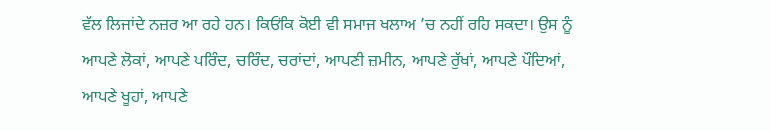ਵੱਲ ਲਿਜਾਂਦੇ ਨਜ਼ਰ ਆ ਰਹੇ ਹਨ। ਕਿਓਂਕਿ ਕੋਈ ਵੀ ਸਮਾਜ ਖਲਾਅ ’ਚ ਨਹੀਂ ਰਹਿ ਸਕਦਾ। ਉਸ ਨੂੰ ਆਪਣੇ ਲੋਕਾਂ, ਆਪਣੇ ਪਰਿੰਦ, ਚਰਿੰਦ, ਚਰਾਂਦਾਂ, ਆਪਣੀ ਜ਼ਮੀਨ, ਆਪਣੇ ਰੁੱਖਾਂ, ਆਪਣੇ ਪੌਦਿਆਂ, ਆਪਣੇ ਖੂਹਾਂ, ਆਪਣੇ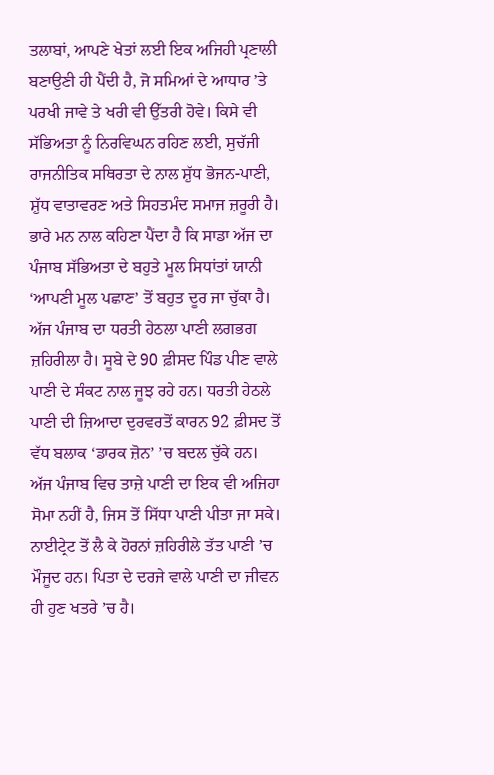ਤਲਾਬਾਂ, ਆਪਣੇ ਖੇਤਾਂ ਲਈ ਇਕ ਅਜਿਹੀ ਪ੍ਰਣਾਲੀ ਬਣਾਉਣੀ ਹੀ ਪੈਂਦੀ ਹੈ, ਜੋ ਸਮਿਆਂ ਦੇ ਆਧਾਰ ’ਤੇ ਪਰਖੀ ਜਾਵੇ ਤੇ ਖਰੀ ਵੀ ਉੱਤਰੀ ਹੋਵੇ। ਕਿਸੇ ਵੀ ਸੱਭਿਅਤਾ ਨੂੰ ਨਿਰਵਿਘਨ ਰਹਿਣ ਲਈ, ਸੁਚੱਜੀ ਰਾਜਨੀਤਿਕ ਸਥਿਰਤਾ ਦੇ ਨਾਲ ਸ਼ੁੱਧ ਭੋਜਨ-ਪਾਣੀ, ਸ਼ੁੱਧ ਵਾਤਾਵਰਣ ਅਤੇ ਸਿਹਤਮੰਦ ਸਮਾਜ ਜ਼ਰੂਰੀ ਹੈ। ਭਾਰੇ ਮਨ ਨਾਲ ਕਹਿਣਾ ਪੈਂਦਾ ਹੈ ਕਿ ਸਾਡਾ ਅੱਜ ਦਾ ਪੰਜਾਬ ਸੱਭਿਅਤਾ ਦੇ ਬਹੁਤੇ ਮੂਲ ਸਿਧਾਂਤਾਂ ਯਾਨੀ ‘ਆਪਣੀ ਮੂਲ ਪਛਾਣ’ ਤੋਂ ਬਹੁਤ ਦੂਰ ਜਾ ਚੁੱਕਾ ਹੈ। ਅੱਜ ਪੰਜਾਬ ਦਾ ਧਰਤੀ ਹੇਠਲਾ ਪਾਣੀ ਲਗਭਗ ਜ਼ਹਿਰੀਲਾ ਹੈ। ਸੂਬੇ ਦੇ 90 ਫ਼ੀਸਦ ਪਿੰਡ ਪੀਣ ਵਾਲੇ ਪਾਣੀ ਦੇ ਸੰਕਟ ਨਾਲ ਜੂਝ ਰਹੇ ਹਨ। ਧਰਤੀ ਹੇਠਲੇ ਪਾਣੀ ਦੀ ਜ਼ਿਆਦਾ ਦੁਰਵਰਤੋਂ ਕਾਰਨ 92 ਫ਼ੀਸਦ ਤੋਂ ਵੱਧ ਬਲਾਕ ‘ਡਾਰਕ ਜ਼ੋਨ’ ’ਚ ਬਦਲ ਚੁੱਕੇ ਹਨ। ਅੱਜ ਪੰਜਾਬ ਵਿਚ ਤਾਜ਼ੇ ਪਾਣੀ ਦਾ ਇਕ ਵੀ ਅਜਿਹਾ ਸੋਮਾ ਨਹੀਂ ਹੈ, ਜਿਸ ਤੋਂ ਸਿੱਧਾ ਪਾਣੀ ਪੀਤਾ ਜਾ ਸਕੇ। ਨਾਈਟ੍ਰੇਟ ਤੋਂ ਲੈ ਕੇ ਹੋਰਨਾਂ ਜ਼ਹਿਰੀਲੇ ਤੱਤ ਪਾਣੀ ’ਚ ਮੌਜੂਦ ਹਨ। ਪਿਤਾ ਦੇ ਦਰਜੇ ਵਾਲੇ ਪਾਣੀ ਦਾ ਜੀਵਨ ਹੀ ਹੁਣ ਖਤਰੇ ’ਚ ਹੈ।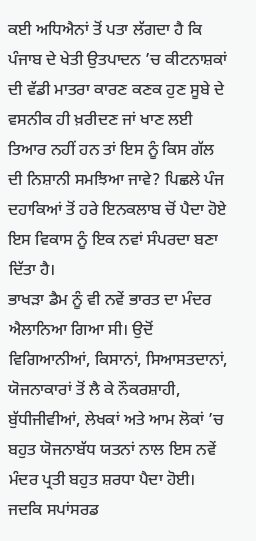ਕਈ ਅਧਿਐਨਾਂ ਤੋਂ ਪਤਾ ਲੱਗਦਾ ਹੈ ਕਿ ਪੰਜਾਬ ਦੇ ਖੇਤੀ ਉਤਪਾਦਨ ’ਚ ਕੀਟਨਾਸ਼ਕਾਂ ਦੀ ਵੱਡੀ ਮਾਤਰਾ ਕਾਰਣ ਕਣਕ ਹੁਣ ਸੂਬੇ ਦੇ ਵਸਨੀਕ ਹੀ ਖ਼ਰੀਦਣ ਜਾਂ ਖਾਣ ਲਈ ਤਿਆਰ ਨਹੀਂ ਹਨ ਤਾਂ ਇਸ ਨੂੰ ਕਿਸ ਗੱਲ ਦੀ ਨਿਸ਼ਾਨੀ ਸਮਝਿਆ ਜਾਵੇ? ਪਿਛਲੇ ਪੰਜ ਦਹਾਕਿਆਂ ਤੋਂ ਹਰੇ ਇਨਕਲਾਬ ਚੋਂ ਪੈਦਾ ਹੋਏ ਇਸ ਵਿਕਾਸ ਨੂੰ ਇਕ ਨਵਾਂ ਸੰਪਰਦਾ ਬਣਾ ਦਿੱਤਾ ਹੈ।
ਭਾਖੜਾ ਡੈਮ ਨੂੰ ਵੀ ਨਵੇਂ ਭਾਰਤ ਦਾ ਮੰਦਰ ਐਲਾਨਿਆ ਗਿਆ ਸੀ। ਉਦੋਂ ਵਿਗਿਆਨੀਆਂ, ਕਿਸਾਨਾਂ, ਸਿਆਸਤਦਾਨਾਂ, ਯੋਜਨਾਕਾਰਾਂ ਤੋਂ ਲੈ ਕੇ ਨੌਕਰਸ਼ਾਹੀ, ਬੁੱਧੀਜੀਵੀਆਂ, ਲੇਖਕਾਂ ਅਤੇ ਆਮ ਲੋਕਾਂ ’ਚ ਬਹੁਤ ਯੋਜਨਾਬੱਧ ਯਤਨਾਂ ਨਾਲ ਇਸ ਨਵੇਂ ਮੰਦਰ ਪ੍ਰਤੀ ਬਹੁਤ ਸ਼ਰਧਾ ਪੈਦਾ ਹੋਈ। ਜਦਕਿ ਸਪਾਂਸਰਡ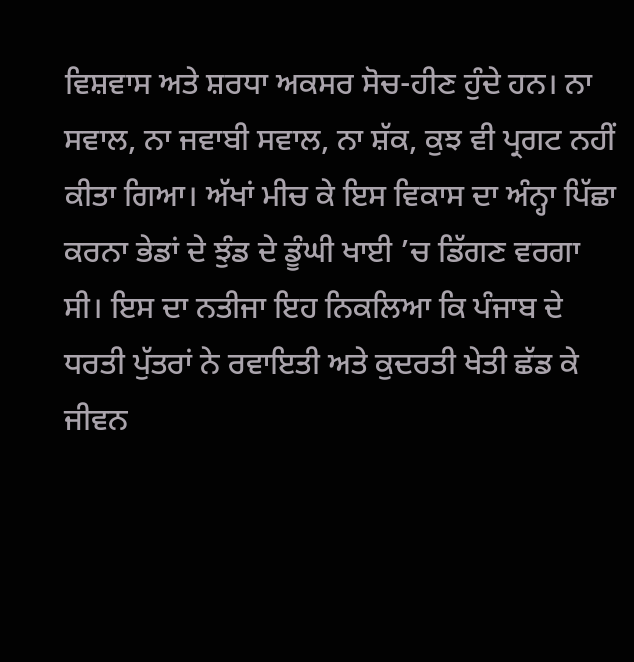ਵਿਸ਼ਵਾਸ ਅਤੇ ਸ਼ਰਧਾ ਅਕਸਰ ਸੋਚ-ਹੀਣ ਹੁੰਦੇ ਹਨ। ਨਾ ਸਵਾਲ, ਨਾ ਜਵਾਬੀ ਸਵਾਲ, ਨਾ ਸ਼ੱਕ, ਕੁਝ ਵੀ ਪ੍ਰਗਟ ਨਹੀਂ ਕੀਤਾ ਗਿਆ। ਅੱਖਾਂ ਮੀਚ ਕੇ ਇਸ ਵਿਕਾਸ ਦਾ ਅੰਨ੍ਹਾ ਪਿੱਛਾ ਕਰਨਾ ਭੇਡਾਂ ਦੇ ਝੁੰਡ ਦੇ ਡੂੰਘੀ ਖਾਈ ’ਚ ਡਿੱਗਣ ਵਰਗਾ ਸੀ। ਇਸ ਦਾ ਨਤੀਜਾ ਇਹ ਨਿਕਲਿਆ ਕਿ ਪੰਜਾਬ ਦੇ ਧਰਤੀ ਪੁੱਤਰਾਂ ਨੇ ਰਵਾਇਤੀ ਅਤੇ ਕੁਦਰਤੀ ਖੇਤੀ ਛੱਡ ਕੇ ਜੀਵਨ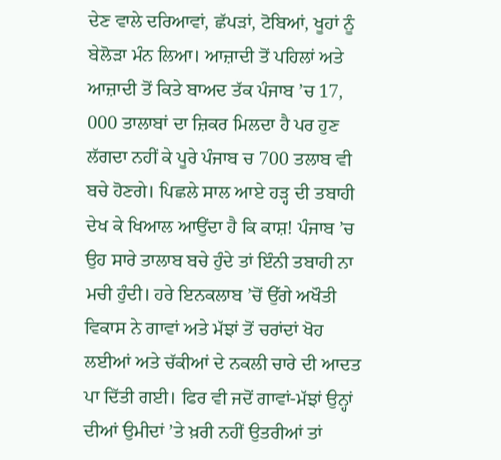ਦੇਣ ਵਾਲੇ ਦਰਿਆਵਾਂ, ਛੱਪੜਾਂ, ਟੋਬਿਆਂ, ਖੂਹਾਂ ਨੂੰ ਬੇਲੋੜਾ ਮੰਨ ਲਿਆ। ਆਜ਼ਾਦੀ ਤੋਂ ਪਹਿਲਾਂ ਅਤੇ ਆਜ਼ਾਦੀ ਤੋਂ ਕਿਤੇ ਬਾਅਦ ਤੱਕ ਪੰਜਾਬ ’ਚ 17, 000 ਤਾਲਾਬਾਂ ਦਾ ਜ਼ਿਕਰ ਮਿਲਦਾ ਹੈ ਪਰ ਹੁਣ ਲੱਗਦਾ ਨਹੀਂ ਕੇ ਪੂਰੇ ਪੰਜਾਬ ਚ 700 ਤਲਾਬ ਵੀ ਬਚੇ ਹੋਣਗੇ। ਪਿਛਲੇ ਸਾਲ ਆਏ ਹੜ੍ਹ ਦੀ ਤਬਾਹੀ ਦੇਖ ਕੇ ਖਿਆਲ ਆਉਂਦਾ ਹੈ ਕਿ ਕਾਸ਼! ਪੰਜਾਬ ’ਚ ਉਹ ਸਾਰੇ ਤਾਲਾਬ ਬਚੇ ਹੁੰਦੇ ਤਾਂ ਇੰਨੀ ਤਬਾਹੀ ਨਾ ਮਚੀ ਹੁੰਦੀ। ਹਰੇ ਇਨਕਲਾਬ ’ਚੋਂ ਉੱਗੇ ਅਖੌਤੀ ਵਿਕਾਸ ਨੇ ਗਾਵਾਂ ਅਤੇ ਮੱਝਾਂ ਤੋਂ ਚਰਾਂਦਾਂ ਖੋਹ ਲਈਆਂ ਅਤੇ ਚੱਕੀਆਂ ਦੇ ਨਕਲੀ ਚਾਰੇ ਦੀ ਆਦਤ ਪਾ ਦਿੱਤੀ ਗਈ। ਫਿਰ ਵੀ ਜਦੋਂ ਗਾਵਾਂ-ਮੱਝਾਂ ਉਨ੍ਹਾਂ ਦੀਆਂ ਉਮੀਦਾਂ ’ਤੇ ਖ਼ਰੀ ਨਹੀਂ ਉਤਰੀਆਂ ਤਾਂ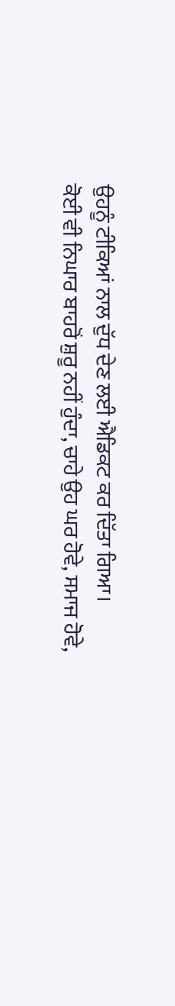ਉਹਨੂੰ ਟੀਕਿਆਂ ਨਾਲ ਦੁੱਧ ਦੇਣ ਲਈ ਐਡਿਕਟ ਕਰ ਦਿੱਤਾ ਗਿਆ।
ਕੋਈ ਵੀ ਨਿਘਾਰ ਬਾਹਰੋਂ ਸ਼ੁਰੂ ਨਹੀਂ ਹੁੰਦਾ, ਚਾਹੇ ਉਹ ਘਰ ਹੋਵੇ, ਸਮਾਜ ਹੋਵੇ,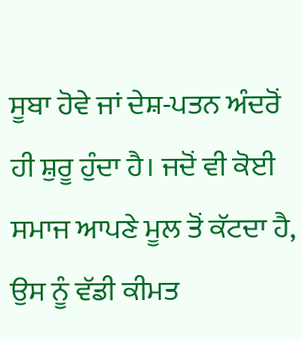ਸੂਬਾ ਹੋਵੇ ਜਾਂ ਦੇਸ਼-ਪਤਨ ਅੰਦਰੋਂ ਹੀ ਸ਼ੁਰੂ ਹੁੰਦਾ ਹੈ। ਜਦੋਂ ਵੀ ਕੋਈ ਸਮਾਜ ਆਪਣੇ ਮੂਲ ਤੋਂ ਕੱਟਦਾ ਹੈ, ਉਸ ਨੂੰ ਵੱਡੀ ਕੀਮਤ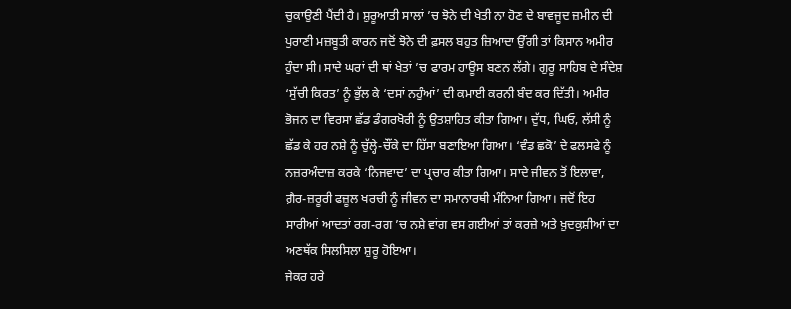ਚੁਕਾਉਣੀ ਪੈਂਦੀ ਹੈ। ਸ਼ੁਰੂਆਤੀ ਸਾਲਾਂ ’ਚ ਝੋਨੇ ਦੀ ਖੇਤੀ ਨਾ ਹੋਣ ਦੇ ਬਾਵਜੂਦ ਜ਼ਮੀਨ ਦੀ ਪੁਰਾਣੀ ਮਜ਼ਬੂਤੀ ਕਾਰਨ ਜਦੋਂ ਝੋਨੇ ਦੀ ਫ਼ਸਲ ਬਹੁਤ ਜ਼ਿਆਦਾ ਉੱਗੀ ਤਾਂ ਕਿਸਾਨ ਅਮੀਰ ਹੁੰਦਾ ਸੀ। ਸਾਦੇ ਘਰਾਂ ਦੀ ਥਾਂ ਖੇਤਾਂ ’ਚ ਫਾਰਮ ਹਾਊਸ ਬਣਨ ਲੱਗੇ। ਗੁਰੂ ਸਾਹਿਬ ਦੇ ਸੰਦੇਸ਼ ‘ਸੁੱਚੀ ਕਿਰਤ’ ਨੂੰ ਭੁੱਲ ਕੇ ‘ਦਸਾਂ ਨਹੁੰਆਂ’ ਦੀ ਕਮਾਈ ਕਰਨੀ ਬੰਦ ਕਰ ਦਿੱਤੀ। ਅਮੀਰ ਭੋਜਨ ਦਾ ਵਿਰਸਾ ਛੱਡ ਡੰਗਰਖੋਰੀ ਨੂੰ ਉਤਸ਼ਾਹਿਤ ਕੀਤਾ ਗਿਆ। ਦੁੱਧ, ਘਿਓ, ਲੱਸੀ ਨੂੰ ਛੱਡ ਕੇ ਹਰ ਨਸ਼ੇ ਨੂੰ ਚੁੱਲ੍ਹੇ-ਚੌਂਕੇ ਦਾ ਹਿੱਸਾ ਬਣਾਇਆ ਗਿਆ। ‘ਵੰਡ ਛਕੋ’ ਦੇ ਫਲਸਫੇ ਨੂੰ ਨਜ਼ਰਅੰਦਾਜ਼ ਕਰਕੇ ‘ਨਿਜਵਾਦ’ ਦਾ ਪ੍ਰਚਾਰ ਕੀਤਾ ਗਿਆ। ਸਾਦੇ ਜੀਵਨ ਤੋਂ ਇਲਾਵਾ, ਗ਼ੈਰ-ਜ਼ਰੂਰੀ ਫਜ਼ੂਲ ਖਰਚੀ ਨੂੰ ਜੀਵਨ ਦਾ ਸਮਾਨਾਰਥੀ ਮੰਨਿਆ ਗਿਆ। ਜਦੋਂ ਇਹ ਸਾਰੀਆਂ ਆਦਤਾਂ ਰਗ-ਰਗ ’ਚ ਨਸ਼ੇ ਵਾਂਗ ਵਸ ਗਈਆਂ ਤਾਂ ਕਰਜ਼ੇ ਅਤੇ ਖ਼ੁਦਕੁਸ਼ੀਆਂ ਦਾ ਅਣਥੱਕ ਸਿਲਸਿਲਾ ਸ਼ੁਰੂ ਹੋਇਆ।
ਜੇਕਰ ਹਰੇ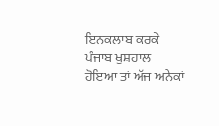ਇਨਕਲਾਬ ਕਰਕੇ ਪੰਜਾਬ ਖੁਸ਼ਹਾਲ ਹੋਇਆ ਤਾਂ ਅੱਜ ਅਨੇਕਾਂ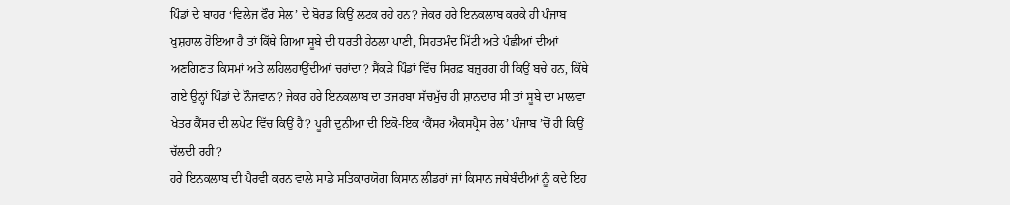ਪਿੰਡਾਂ ਦੇ ਬਾਹਰ ‘ਵਿਲੇਜ ਫੌਰ ਸੇਲ’ ਦੇ ਬੋਰਡ ਕਿਉਂ ਲਟਕ ਰਹੇ ਹਨ? ਜੇਕਰ ਹਰੇ ਇਨਕਲਾਬ ਕਰਕੇ ਹੀ ਪੰਜਾਬ ਖੁਸ਼ਹਾਲ ਹੋਇਆ ਹੈ ਤਾਂ ਕਿੱਥੇ ਗਿਆ ਸੂਬੇ ਦੀ ਧਰਤੀ ਹੇਠਲਾ ਪਾਣੀ, ਸਿਹਤਮੰਦ ਮਿੱਟੀ ਅਤੇ ਪੰਛੀਆਂ ਦੀਆਂ ਅਣਗਿਣਤ ਕਿਸਮਾਂ ਅਤੇ ਲਹਿਲਹਾਉਂਦੀਆਂ ਚਰਾਂਦਾ? ਸੈਂਕੜੇ ਪਿੰਡਾਂ ਵਿੱਚ ਸਿਰਫ਼ ਬਜ਼ੁਰਗ ਹੀ ਕਿਉਂ ਬਚੇ ਹਨ, ਕਿੱਥੇ ਗਏ ਉਨ੍ਹਾਂ ਪਿੰਡਾਂ ਦੇ ਨੌਜਵਾਨ? ਜੇਕਰ ਹਰੇ ਇਨਕਲਾਬ ਦਾ ਤਜਰਬਾ ਸੱਚਮੁੱਚ ਹੀ ਸ਼ਾਨਦਾਰ ਸੀ ਤਾਂ ਸੂਬੇ ਦਾ ਮਾਲਵਾ ਖੇਤਰ ਕੈਂਸਰ ਦੀ ਲਪੇਟ ਵਿੱਚ ਕਿਉਂ ਹੈ? ਪੂਰੀ ਦੁਨੀਆ ਦੀ ਇਕੋ-ਇਕ ‘ਕੈਂਸਰ ਐਕਸਪ੍ਰੈਸ ਰੇਲ’ ਪੰਜਾਬ ’ਚੋਂ ਹੀ ਕਿਉਂ ਚੱਲਦੀ ਰਹੀ?
ਹਰੇ ਇਨਕਲਾਬ ਦੀ ਪੈਰਵੀ ਕਰਨ ਵਾਲੇ ਸਾਡੇ ਸਤਿਕਾਰਯੋਗ ਕਿਸਾਨ ਲੀਡਰਾਂ ਜਾਂ ਕਿਸਾਨ ਜਥੇਬੰਦੀਆਂ ਨੂੰ ਕਦੇ ਇਹ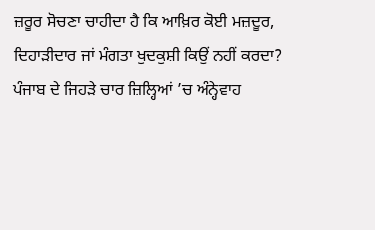ਜ਼ਰੂਰ ਸੋਚਣਾ ਚਾਹੀਦਾ ਹੈ ਕਿ ਆਖ਼ਿਰ ਕੋਈ ਮਜ਼ਦੂਰ, ਦਿਹਾੜੀਦਾਰ ਜਾਂ ਮੰਗਤਾ ਖੁਦਕੁਸ਼ੀ ਕਿਉਂ ਨਹੀਂ ਕਰਦਾ?
ਪੰਜਾਬ ਦੇ ਜਿਹੜੇ ਚਾਰ ਜ਼ਿਲ੍ਹਿਆਂ ’ਚ ਅੰਨ੍ਹੇਵਾਹ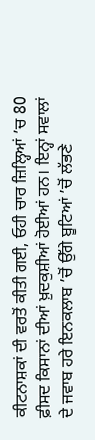ਕੀਟਨਾਸ਼ਕਾਂ ਦੀ ਵਰਤੋਂ ਕੀਤੀ ਗਈ, ਓਹੀ ਚਾਰ ਜ਼ਿਲ੍ਹਿਆਂ ’ਚ 80 ਫ਼ੀਸਦ ਕਿਸਾਨਾਂ ਦੀਆਂ ਖ਼ੁਦਕੁਸ਼ੀਆਂ ਹੋਈਆਂ ਹਨ। ਇਨ੍ਹਾਂ ਸਵਾਲਾਂ ਦੇ ਜਵਾਬ ਹਰੇ ਇਨਕਲਾਬ ’ਚੋਂ ਉੱਗੇ ਬੂਟਿਆਂ ’ਚੋਂ ਲੱਭਣੇ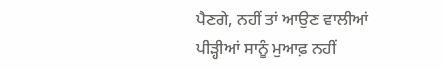ਪੈਣਗੇ, ਨਹੀਂ ਤਾਂ ਆਉਣ ਵਾਲੀਆਂ ਪੀੜ੍ਹੀਆਂ ਸਾਨੂੰ ਮੁਆਫ਼ ਨਹੀਂ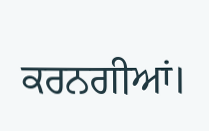ਕਰਨਗੀਆਂ।